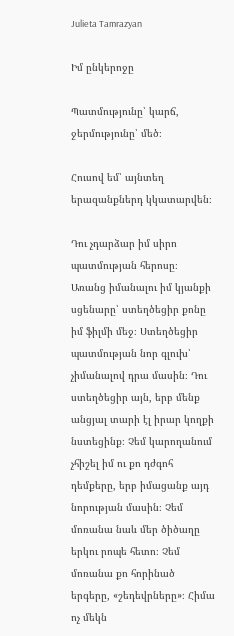Julieta Tamrazyan

Իմ ընկերոջը

Պատմությունը՝ կարճ, ջերմությունը՝ մեծ։

Հուսով եմ՝ այնտեղ երազանքներդ կկատարվեն։

Դու չդարձար իմ սիրո պատմության հերոսը։ Առանց իմանալու իմ կյանքի սցենարը՝ ստեղծեցիր քոնը իմ ֆիլմի մեջ։ Ստեղծեցիր պատմության նոր գլուխ՝ չիմանալով դրա մասին։ Դու ստեղծեցիր այն, երբ մենք անցյալ տարի էլ իրար կողքի նստեցինք։ Չեմ կարողանում չհիշել իմ ու քո դժգոհ դեմքերը, երբ իմացանք այդ նորության մասին։ Չեմ մոռանա նաև մեր ծիծաղը երկու րոպե հետո։ Չեմ մոռանա քո հորինած երգերը, «շեդեվրները»։ Հիմա ոչ մեկն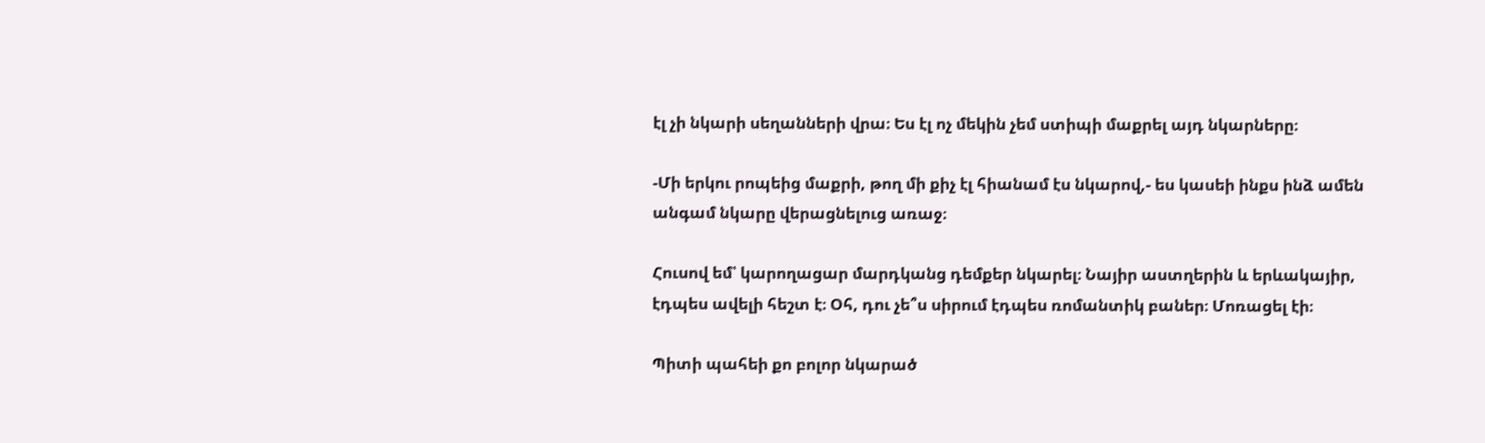էլ չի նկարի սեղանների վրա։ Ես էլ ոչ մեկին չեմ ստիպի մաքրել այդ նկարները։

-Մի երկու րոպեից մաքրի, թող մի քիչ էլ հիանամ էս նկարով,- ես կասեի ինքս ինձ ամեն անգամ նկարը վերացնելուց առաջ։

Հուսով եմ՝ կարողացար մարդկանց դեմքեր նկարել։ Նայիր աստղերին և երևակայիր, էդպես ավելի հեշտ է։ Օհ, դու չե՞ս սիրում էդպես ռոմանտիկ բաներ։ Մոռացել էի։

Պիտի պահեի քո բոլոր նկարած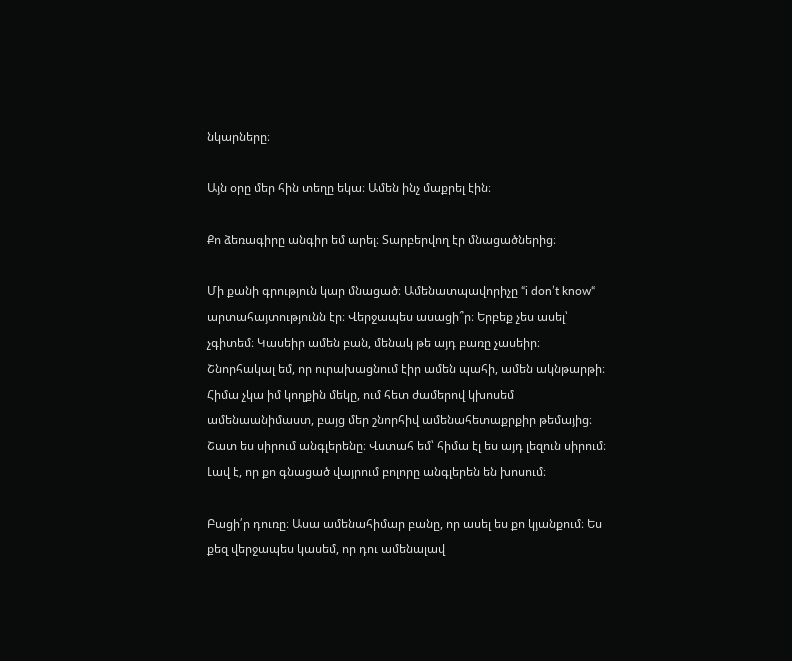նկարները։

Այն օրը մեր հին տեղը եկա։ Ամեն ինչ մաքրել էին։

Քո ձեռագիրը անգիր եմ արել։ Տարբերվող էր մնացածներից։

Մի քանի գրություն կար մնացած։ Ամենատպավորիչը “i don’t know“ արտահայտությունն էր։ Վերջապես ասացի՞ր։ Երբեք չես ասել՝ չգիտեմ։ Կասեիր ամեն բան, մենակ թե այդ բառը չասեիր։ Շնորհակալ եմ, որ ուրախացնում էիր ամեն պահի, ամեն ակնթարթի։ Հիմա չկա իմ կողքին մեկը, ում հետ ժամերով կխոսեմ ամենաանիմաստ, բայց մեր շնորհիվ ամենահետաքրքիր թեմայից։ Շատ ես սիրում անգլերենը։ Վստահ եմ՝ հիմա էլ ես այդ լեզուն սիրում։ Լավ է, որ քո գնացած վայրում բոլորը անգլերեն են խոսում։

Բացի՛ր դուռը։ Ասա ամենահիմար բանը, որ ասել ես քո կյանքում։ Ես քեզ վերջապես կասեմ, որ դու ամենալավ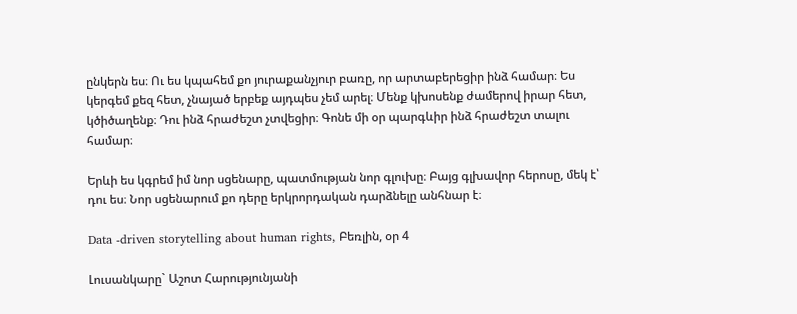ընկերն ես։ Ու ես կպահեմ քո յուրաքանչյուր բառը, որ արտաբերեցիր ինձ համար։ Ես կերգեմ քեզ հետ, չնայած երբեք այդպես չեմ արել։ Մենք կխոսենք ժամերով իրար հետ, կծիծաղենք։ Դու ինձ հրաժեշտ չտվեցիր։ Գոնե մի օր պարգևիր ինձ հրաժեշտ տալու համար։

Երևի ես կգրեմ իմ նոր սցենարը, պատմության նոր գլուխը։ Բայց գլխավոր հերոսը, մեկ է՝ դու ես։ Նոր սցենարում քո դերը երկրորդական դարձնելը անհնար է։

Data -driven storytelling about human rights, Բեռլին, օր 4

Լուսանկարը` Աշոտ Հարությունյանի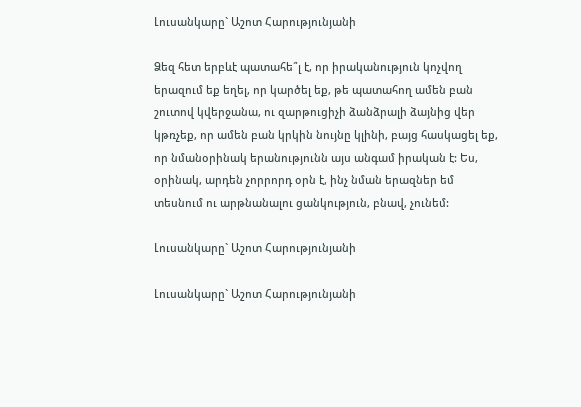Լուսանկարը` Աշոտ Հարությունյանի

Ձեզ հետ երբևէ պատահե՞լ է, որ իրականություն կոչվող երազում եք եղել, որ կարծել եք, թե պատահող ամեն բան շուտով կվերջանա, ու զարթուցիչի ձանձրալի ձայնից վեր կթռչեք, որ ամեն բան կրկին նույնը կլինի, բայց հասկացել եք, որ նմանօրինակ երանությունն այս անգամ իրական է: Ես, օրինակ, արդեն չորրորդ օրն է, ինչ նման երազներ եմ տեսնում ու արթնանալու ցանկություն, բնավ, չունեմ:

Լուսանկարը` Աշոտ Հարությունյանի

Լուսանկարը` Աշոտ Հարությունյանի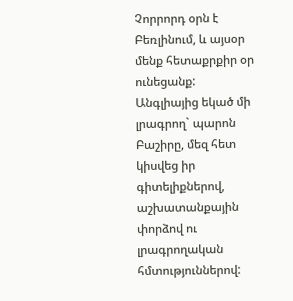Չորրորդ օրն է Բեռլինում, և այսօր մենք հետաքրքիր օր ունեցանք: Անգլիայից եկած մի լրագրող` պարոն Բաշիրը, մեզ հետ կիսվեց իր գիտելիքներով, աշխատանքային փորձով ու լրագրողական հմտություններով: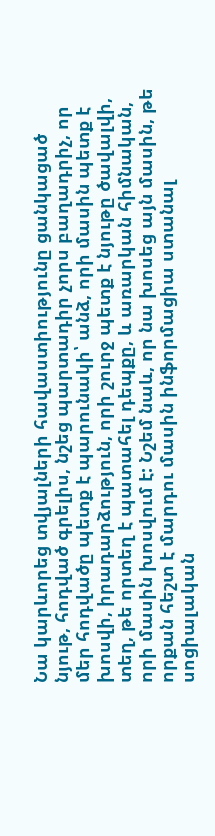Նա կարևորեց տվյալների հավաստիությունը ցանկացած նյութ, հոդված գրելիս, նշեց պարտադիր չորս բաղադրիչ, որ մեր հոդվածը պետք է պարունակի՝ անձ, որի մասին պետք է խոսվի, իրադարձություն, որի շուրջ պետք է նյութը ծավալվի, տեղ, թե որտեղ է պատահել դեպքը, և առարկան հիմնական, որի մասին խոսվում է: Նշեմ նաև, որ նա խոսեց այն մասին, թե որքան հեշտ է մարդու մասին ինֆորմացիա ստանալ սոցիալական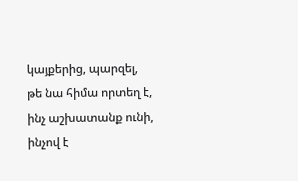կայքերից, պարզել, թե նա հիմա որտեղ է, ինչ աշխատանք ունի, ինչով է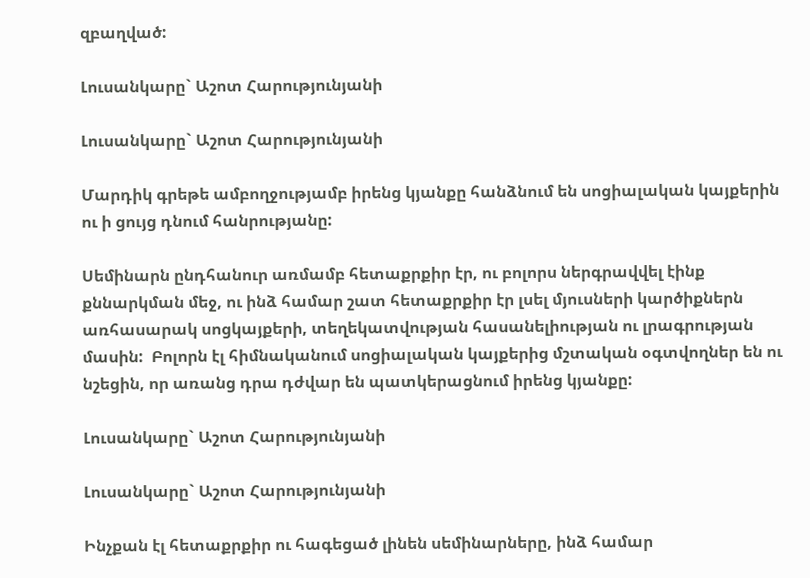զբաղված:

Լուսանկարը` Աշոտ Հարությունյանի

Լուսանկարը` Աշոտ Հարությունյանի

Մարդիկ գրեթե ամբողջությամբ իրենց կյանքը հանձնում են սոցիալական կայքերին ու ի ցույց դնում հանրությանը:

Սեմինարն ընդհանուր առմամբ հետաքրքիր էր, ու բոլորս ներգրավվել էինք քննարկման մեջ, ու ինձ համար շատ հետաքրքիր էր լսել մյուսների կարծիքներն առհասարակ սոցկայքերի, տեղեկատվության հասանելիության ու լրագրության մասին:  Բոլորն էլ հիմնականում սոցիալական կայքերից մշտական օգտվողներ են ու նշեցին, որ առանց դրա դժվար են պատկերացնում իրենց կյանքը:

Լուսանկարը` Աշոտ Հարությունյանի

Լուսանկարը` Աշոտ Հարությունյանի

Ինչքան էլ հետաքրքիր ու հագեցած լինեն սեմինարները, ինձ համար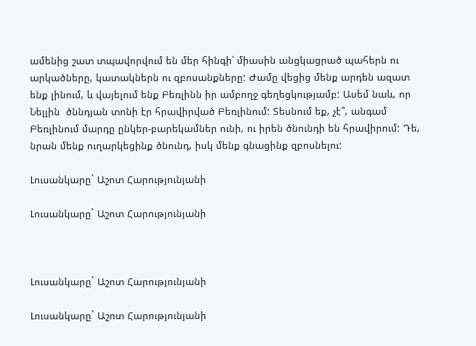ամենից շատ տպավորվում են մեր հինգի՝ միասին անցկացրած պահերն ու արկածները, կատակներն ու զբոսանքները: Ժամը վեցից մենք արդեն ազատ ենք լինում, և վայելում ենք Բեռլինն իր ամբողջ գեղեցկությամբ: Ասեմ նաև, որ Նելլին  ծննդյան տոնի էր հրավիրված Բեռլինում: Տեսնում եք, չէ՞, անգամ Բեռլինում մարդը ընկեր-բարեկամներ ունի, ու իրեն ծնունդի են հրավիրում: Դե, նրան մենք ուղարկեցինք ծնունդ, իսկ մենք գնացինք զբոսնելու:

Լուսանկարը` Աշոտ Հարությունյանի

Լուսանկարը` Աշոտ Հարությունյանի



Լուսանկարը` Աշոտ Հարությունյանի

Լուսանկարը` Աշոտ Հարությունյանի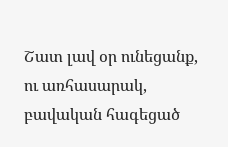Շատ լավ օր ունեցանք, ու առհասարակ, բավական հագեցած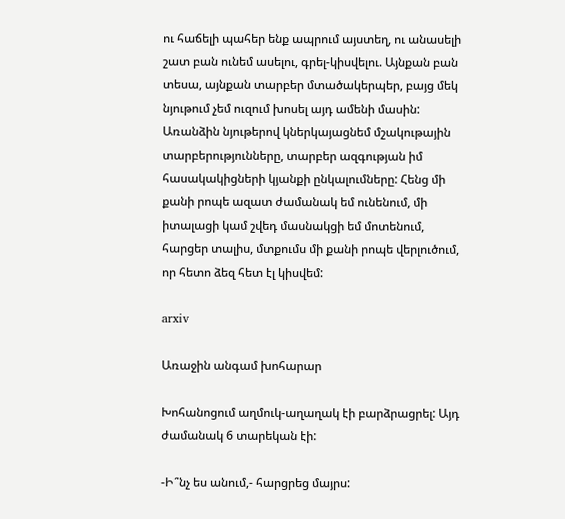ու հաճելի պահեր ենք ապրում այստեղ, ու անասելի շատ բան ունեմ ասելու, գրել-կիսվելու. Այնքան բան տեսա, այնքան տարբեր մտածակերպեր, բայց մեկ նյութում չեմ ուզում խոսել այդ ամենի մասին: Առանձին նյութերով կներկայացնեմ մշակութային տարբերությունները, տարբեր ազգության իմ հասակակիցների կյանքի ընկալումները: Հենց մի քանի րոպե ազատ ժամանակ եմ ունենում, մի իտալացի կամ շվեդ մասնակցի եմ մոտենում, հարցեր տալիս, մտքումս մի քանի րոպե վերլուծում, որ հետո ձեզ հետ էլ կիսվեմ:

arxiv

Առաջին անգամ խոհարար

Խոհանոցում աղմուկ-աղաղակ էի բարձրացրել: Այդ ժամանակ 6 տարեկան էի:

-Ի՞նչ ես անում,- հարցրեց մայրս: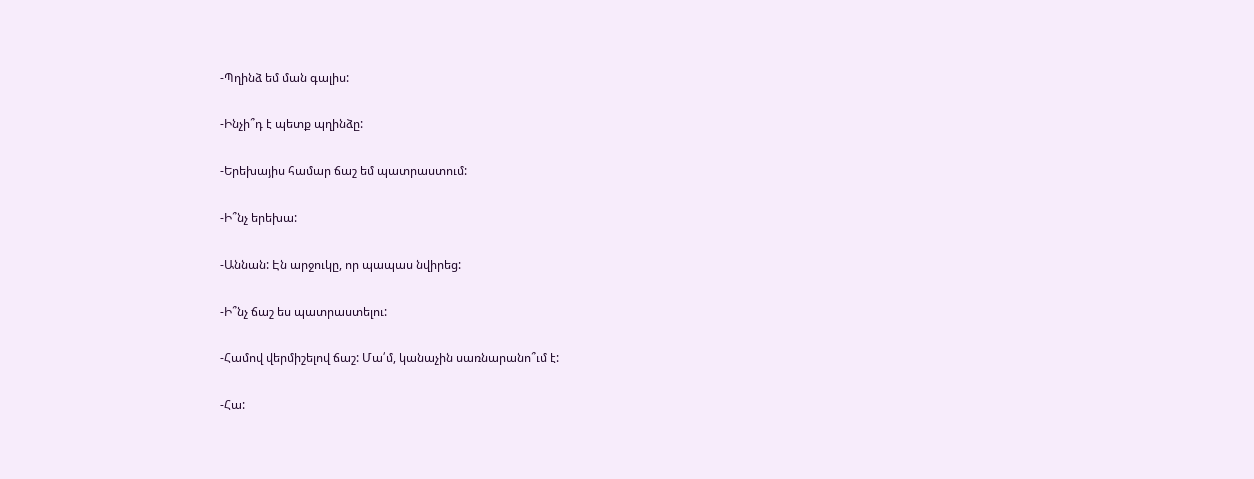-Պղինձ եմ ման գալիս:

-Ինչի՞դ է պետք պղինձը:

-Երեխայիս համար ճաշ եմ պատրաստում:

-Ի՞նչ երեխա:

-Աննան: Էն արջուկը, որ պապաս նվիրեց:

-Ի՞նչ ճաշ ես պատրաստելու:

-Համով վերմիշելով ճաշ: Մա՛մ, կանաչին սառնարանո՞ւմ է:

-Հա: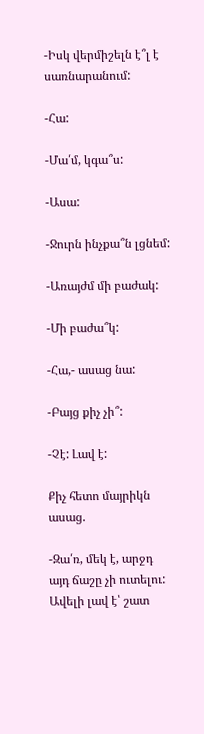-Իսկ վերմիշելն է՞լ է սառնարանում:

-Հա:

-Մա՛մ, կգա՞ս:

-Ասա:

-Ջուրն ինչքա՞ն լցնեմ:

-Առայժմ մի բաժակ:

-Մի բաժա՞կ:

-Հա,- ասաց նա:

-Բայց քիչ չի՞:

-Չէ: Լավ է:

Քիչ հետո մայրիկն ասաց.

-Զա՛ռ, մեկ է, արջդ այդ ճաշը չի ուտելու: Ավելի լավ է՝ շատ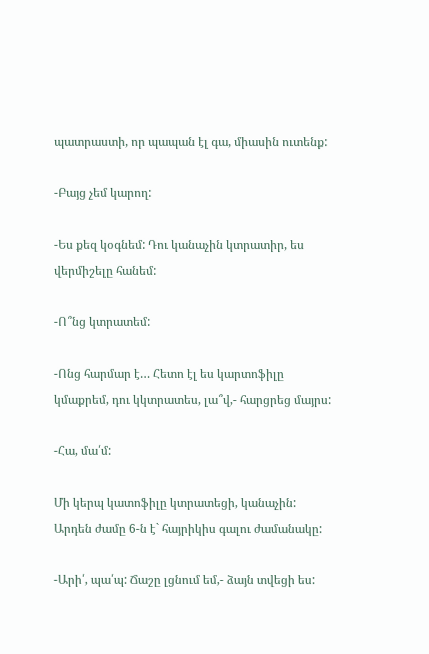պատրաստի, որ պապան էլ գա, միասին ուտենք:

-Բայց չեմ կարող:

-Ես քեզ կօգնեմ: Դու կանաչին կտրատիր, ես վերմիշելը հանեմ:

-Ո՞նց կտրատեմ:

-Ոնց հարմար է… Հետո էլ ես կարտոֆիլը կմաքրեմ, դու կկտրատես, լա՞վ,- հարցրեց մայրս:

-Հա, մա՛մ:

Մի կերպ կատոֆիլը կտրատեցի, կանաչին: Արդեն ժամը 6-ն է` հայրիկիս գալու ժամանակը:

-Արի՛, պա՛պ: Ճաշը լցնում եմ,- ձայն տվեցի ես: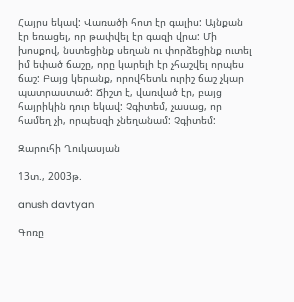Հայրս եկավ: Վառածի հոտ էր գալիս: Այնքան էր եռացել, որ թափվել էր գազի վրա: Մի խոսքով, նստեցինք սեղան ու փորձեցինք ուտել իմ եփած ճաշը, որը կարելի էր չհաշվել որպես ճաշ: Բայց կերանք, որովհետև ուրիշ ճաշ չկար պատրաստած: Ճիշտ է, վառված էր, բայց հայրիկին դուր եկավ: Չգիտեմ, չասաց, որ համեղ չի, որպեսզի չնեղանամ: Չգիտեմ:

Զարուհի Ղուկասյան

13տ., 2003թ.

anush davtyan

Գոռը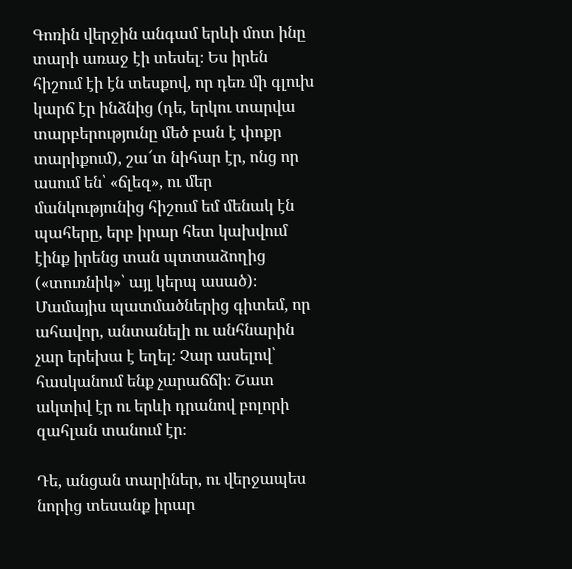Գոռին վերջին անգամ երևի մոտ ինը տարի առաջ էի տեսել։ Ես իրեն հիշում էի էն տեսքով, որ դեռ մի գլուխ կարճ էր ինձնից (դե, երկու տարվա տարբերությունը մեծ բան է փոքր տարիքում), շա՜տ նիհար էր, ոնց որ ասում են՝ «ճլեզ», ու մեր մանկությունից հիշում եմ մենակ էն պահերը, երբ իրար հետ կախվում էինք իրենց տան պտտաձողից («տուռնիկ»՝ այլ կերպ ասած)։ Մամայիս պատմածներից գիտեմ, որ ահավոր, անտանելի ու անհնարին չար երեխա է եղել։ Չար ասելով՝ հասկանում ենք չարաճճի։ Շատ ակտիվ էր ու երևի դրանով բոլորի զահլան տանում էր։

Դե, անցան տարիներ, ու վերջապես նորից տեսանք իրար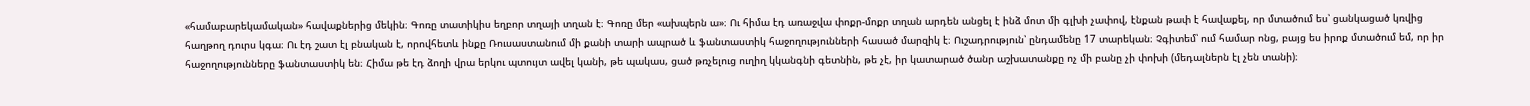«համաբարեկամական» հավաքներից մեկին։ Գոռը տատիկիս եղբոր տղայի տղան է։ Գոռը մեր «ախպերն ա»։ Ու հիմա էդ առաջվա փոքր-մոքր տղան արդեն անցել է ինձ մոտ մի գլխի չափով, էնքան թափ է հավաքել, որ մտածում ես՝ ցանկացած կռվից հաղթող դուրս կգա։ Ու էդ շատ էլ բնական է, որովհետև ինքը Ռուսաստանում մի քանի տարի ապրած և ֆանտաստիկ հաջողությունների հասած մարզիկ է։ Ուշադրություն՝ ընդամենը 17 տարեկան։ Չգիտեմ՝ ում համար ոնց, բայց ես իրոք մտածում եմ, որ իր հաջողությունները ֆանտաստիկ են։ Հիմա թե էդ ձողի վրա երկու պտույտ ավել կանի, թե պակաս, ցած թռչելուց ուղիղ կկանգնի գետնին, թե չէ, իր կատարած ծանր աշխատանքը ոչ մի բանը չի փոխի (մեդալներն էլ չեն տանի)։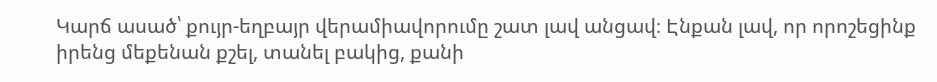Կարճ ասած՝ քույր-եղբայր վերամիավորումը շատ լավ անցավ։ Էնքան լավ, որ որոշեցինք իրենց մեքենան քշել, տանել բակից, քանի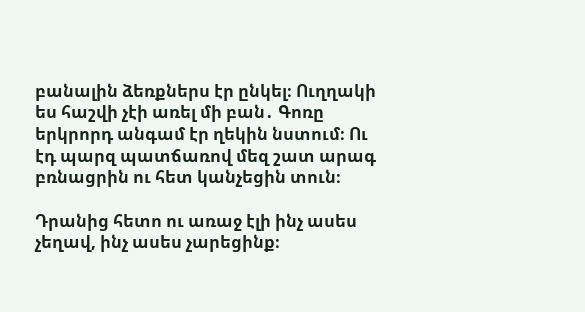բանալին ձեռքներս էր ընկել։ Ուղղակի ես հաշվի չէի առել մի բան․ Գոռը երկրորդ անգամ էր ղեկին նստում։ Ու էդ պարզ պատճառով մեզ շատ արագ բռնացրին ու հետ կանչեցին տուն։

Դրանից հետո ու առաջ էլի ինչ ասես չեղավ, ինչ ասես չարեցինք։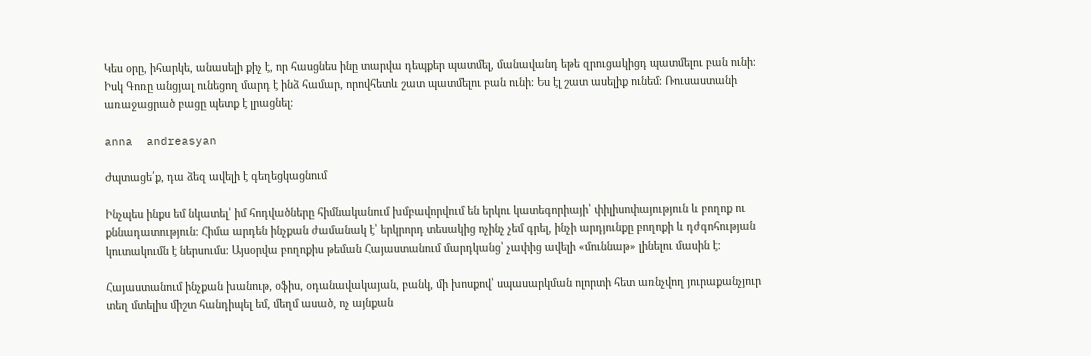Կես օրը, իհարկե, անասելի քիչ է, որ հասցնես ինը տարվա դեպքեր պատմել, մանավանդ եթե զրուցակիցդ պատմելու բան ունի։ Իսկ Գոռը անցյալ ունեցող մարդ է ինձ համար, որովհետև շատ պատմելու բան ունի։ Ես էլ շատ ասելիք ունեմ։ Ռուսաստանի առաջացրած բացը պետք է լրացնել։

anna  andreasyan

Ժպտացե՛ք, դա ձեզ ավելի է գեղեցկացնում

Ինչպես ինքս եմ նկատել՝ իմ հոդվածները հիմնականում խմբավորվում են երկու կատեգորիայի՝ փիլիսոփայություն և բողոք ու քննադատություն։ Հիմա արդեն ինչքան ժամանակ է՝ երկրորդ տեսակից ոչինչ չեմ գրել, ինչի արդյունքը բողոքի և դժգոհության կուտակումն է ներսումս։ Այսօրվա բողոքիս թեման Հայաստանում մարդկանց՝ չափից ավելի «մուննաթ» լինելու մասին է։

Հայաստանում ինչքան խանութ, օֆիս, օդանավակայան, բանկ, մի խոսքով՝ սպասարկման ոլորտի հետ առնչվող յուրաքանչյուր տեղ մտելիս միշտ հանդիպել եմ, մեղմ ասած, ոչ այնքան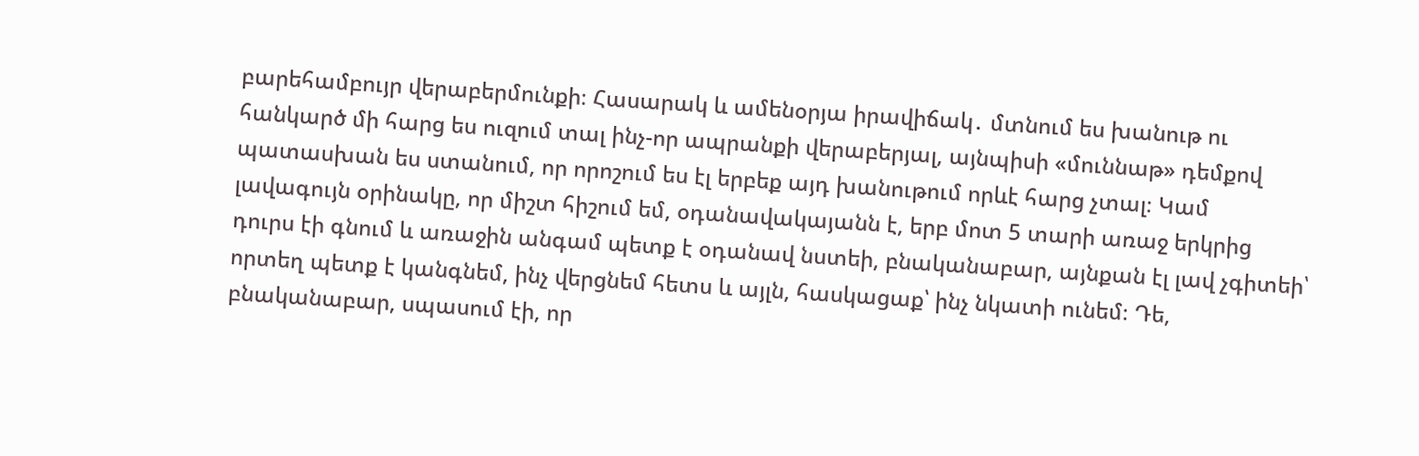բարեհամբույր վերաբերմունքի։ Հասարակ և ամենօրյա իրավիճակ․ մտնում ես խանութ ու հանկարծ մի հարց ես ուզում տալ ինչ-որ ապրանքի վերաբերյալ, այնպիսի «մուննաթ» դեմքով պատասխան ես ստանում, որ որոշում ես էլ երբեք այդ խանութում որևէ հարց չտալ։ Կամ լավագույն օրինակը, որ միշտ հիշում եմ, օդանավակայանն է, երբ մոտ 5 տարի առաջ երկրից դուրս էի գնում և առաջին անգամ պետք է օդանավ նստեի, բնականաբար, այնքան էլ լավ չգիտեի՝ որտեղ պետք է կանգնեմ, ինչ վերցնեմ հետս և այլն, հասկացաք՝ ինչ նկատի ունեմ։ Դե, բնականաբար, սպասում էի, որ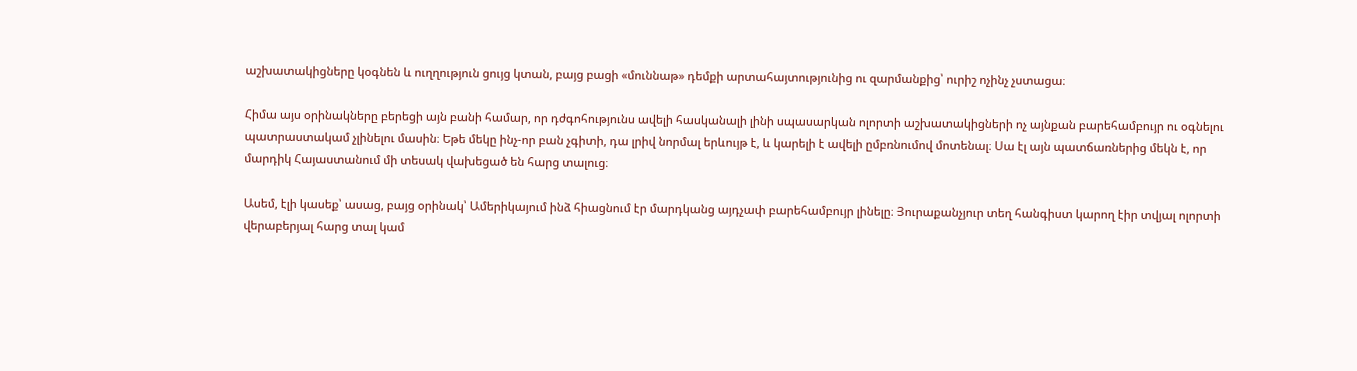աշխատակիցները կօգնեն և ուղղություն ցույց կտան, բայց բացի «մուննաթ» դեմքի արտահայտությունից ու զարմանքից՝ ուրիշ ոչինչ չստացա։

Հիմա այս օրինակները բերեցի այն բանի համար, որ դժգոհությունս ավելի հասկանալի լինի սպասարկան ոլորտի աշխատակիցների ոչ այնքան բարեհամբույր ու օգնելու պատրաստակամ չլինելու մասին։ Եթե մեկը ինչ-որ բան չգիտի, դա լրիվ նորմալ երևույթ է, և կարելի է ավելի ըմբռնումով մոտենալ։ Սա էլ այն պատճառներից մեկն է, որ մարդիկ Հայաստանում մի տեսակ վախեցած են հարց տալուց։

Ասեմ, էլի կասեք՝ ասաց, բայց օրինակ՝ Ամերիկայում ինձ հիացնում էր մարդկանց այդչափ բարեհամբույր լինելը։ Յուրաքանչյուր տեղ հանգիստ կարող էիր տվյալ ոլորտի վերաբերյալ հարց տալ կամ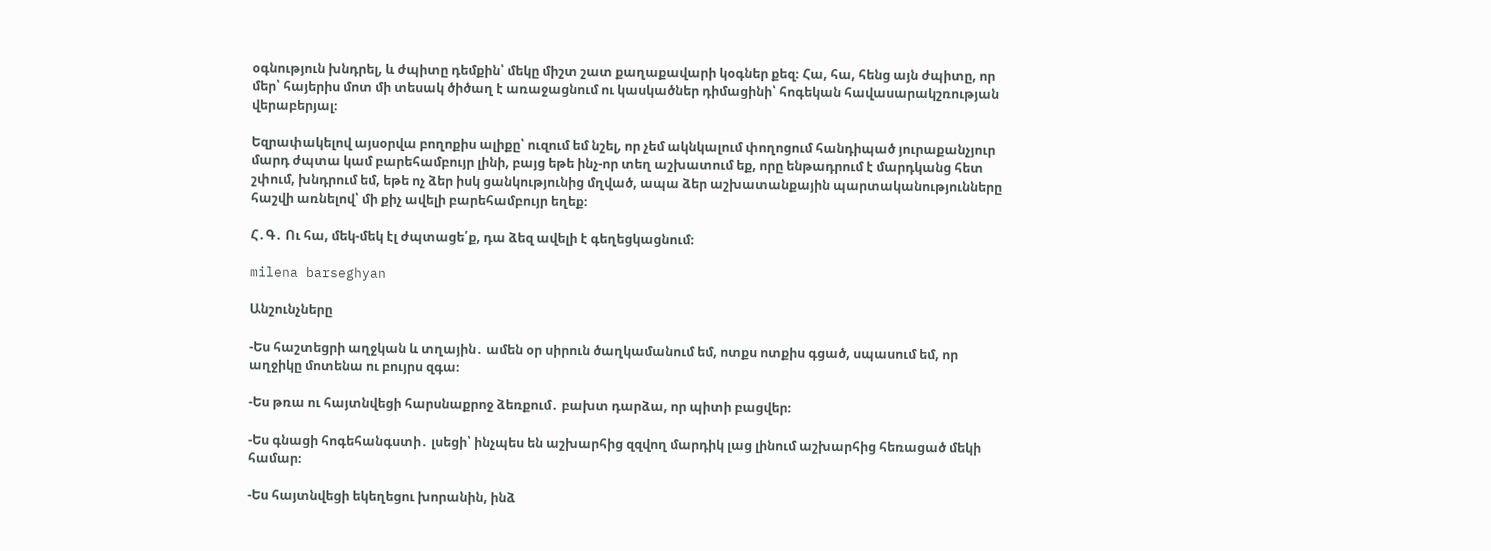օգնություն խնդրել, և ժպիտը դեմքին՝ մեկը միշտ շատ քաղաքավարի կօգներ քեզ։ Հա, հա, հենց այն ժպիտը, որ մեր՝ հայերիս մոտ մի տեսակ ծիծաղ է առաջացնում ու կասկածներ դիմացինի՝ հոգեկան հավասարակշռության վերաբերյալ։

Եզրափակելով այսօրվա բողոքիս ալիքը՝ ուզում եմ նշել, որ չեմ ակնկալում փողոցում հանդիպած յուրաքանչյուր մարդ ժպտա կամ բարեհամբույր լինի, բայց եթե ինչ-որ տեղ աշխատում եք, որը ենթադրում է մարդկանց հետ շփում, խնդրում եմ, եթե ոչ ձեր իսկ ցանկությունից մղված, ապա ձեր աշխատանքային պարտականությունները հաշվի առնելով՝ մի քիչ ավելի բարեհամբույր եղեք։

Հ․Գ․ Ու հա, մեկ-մեկ էլ ժպտացե՛ք, դա ձեզ ավելի է գեղեցկացնում։

milena barseghyan

Անշունչները

-Ես հաշտեցրի աղջկան և տղային․ ամեն օր սիրուն ծաղկամանում եմ, ոտքս ոտքիս գցած, սպասում եմ, որ աղջիկը մոտենա ու բույրս զգա։

-Ես թռա ու հայտնվեցի հարսնաքրոջ ձեռքում․ բախտ դարձա, որ պիտի բացվեր։

-Ես գնացի հոգեհանգստի․ լսեցի՝ ինչպես են աշխարհից զզվող մարդիկ լաց լինում աշխարհից հեռացած մեկի համար։

-Ես հայտնվեցի եկեղեցու խորանին, ինձ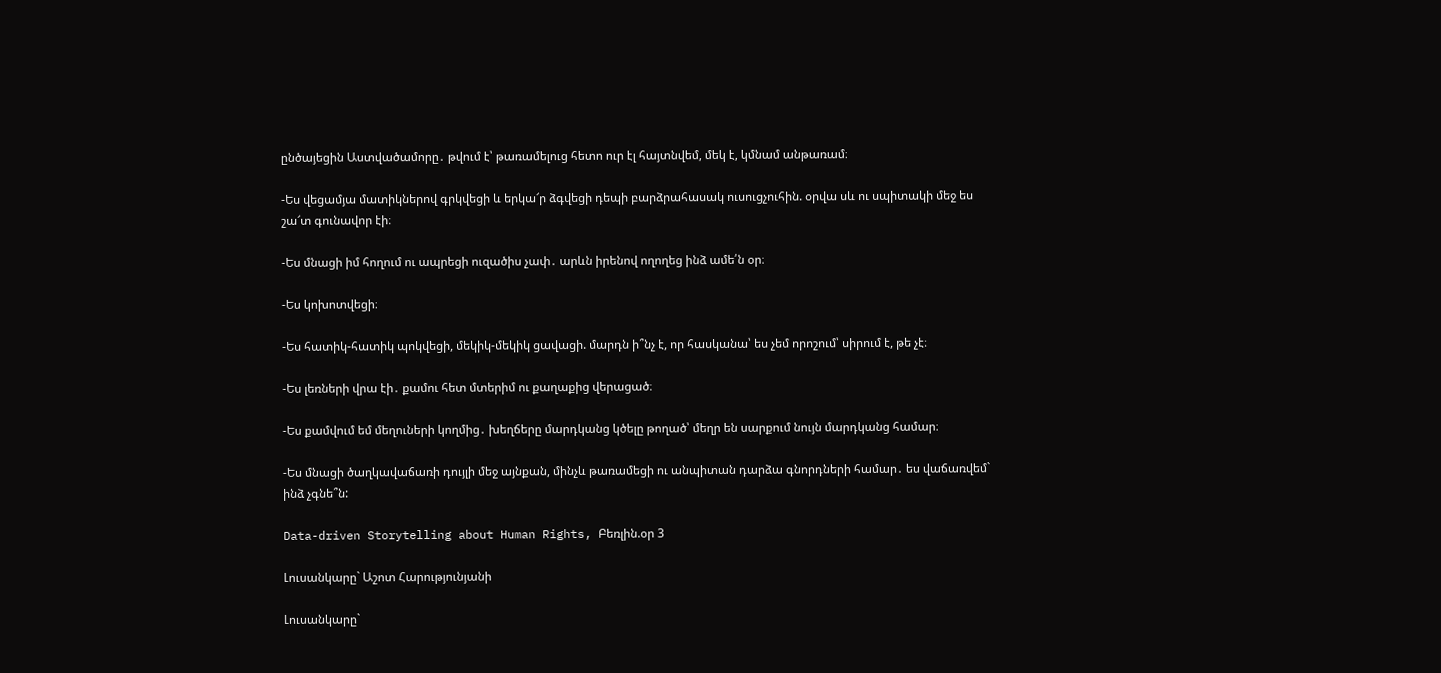ընծայեցին Աստվածամորը․ թվում է՝ թառամելուց հետո ուր էլ հայտնվեմ, մեկ է, կմնամ անթառամ։

-Ես վեցամյա մատիկներով գրկվեցի և երկա՜ր ձգվեցի դեպի բարձրահասակ ուսուցչուհին. օրվա սև ու սպիտակի մեջ ես շա՜տ գունավոր էի։

-Ես մնացի իմ հողում ու ապրեցի ուզածիս չափ․ արևն իրենով ողողեց ինձ ամե՛ն օր։

-Ես կոխոտվեցի։

-Ես հատիկ-հատիկ պոկվեցի, մեկիկ-մեկիկ ցավացի. մարդն ի՞նչ է, որ հասկանա՝ ես չեմ որոշում՝ սիրում է, թե չէ։

-Ես լեռների վրա էի․ քամու հետ մտերիմ ու քաղաքից վերացած։

-Ես քամվում եմ մեղուների կողմից․ խեղճերը մարդկանց կծելը թողած՝ մեղր են սարքում նույն մարդկանց համար։

-Ես մնացի ծաղկավաճառի դույլի մեջ այնքան, մինչև թառամեցի ու անպիտան դարձա գնորդների համար․ ես վաճառվեմ` ինձ չգնե՞ն:

Data-driven Storytelling about Human Rights, Բեռլին.օր 3

Լուսանկարը` Աշոտ Հարությունյանի

Լուսանկարը`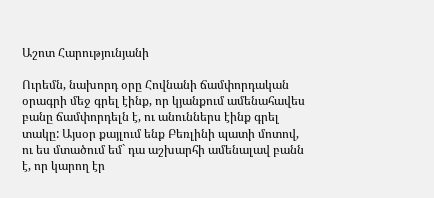Աշոտ Հարությունյանի

Ուրեմն, նախորդ օրը Հովնանի ճամփորդական օրագրի մեջ գրել էինք, որ կյանքում ամենահավես բանը ճամփորդելն է, ու անուններս էինք գրել տակը: Այսօր քայլում ենք Բեռլինի պատի մոտով, ու ես մտածում եմ` դա աշխարհի ամենալավ բանն է, որ կարող էր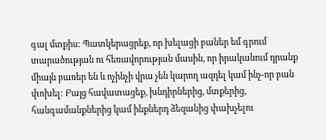գալ մտքիս: Պատկերացրեք, որ խելացի բաներ եմ գրում տարածության ու հեռավորության մասին, որ իրականում դրանք միայն բառեր են և ոչինչի վրա չեն կարող ազդել կամ ինչ-որ բան փոխել: Բայց հավատացեք, խնդիրներից, մտքերից, հանգամանքներից կամ ինքներդ ձեզանից փախչելու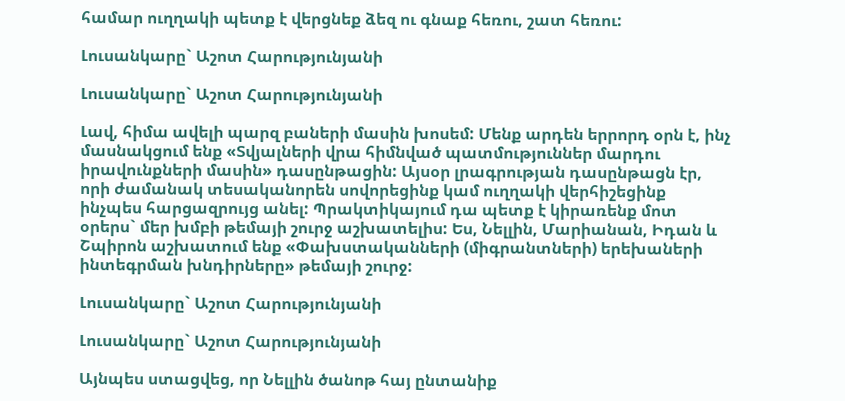համար ուղղակի պետք է վերցնեք ձեզ ու գնաք հեռու, շատ հեռու:

Լուսանկարը` Աշոտ Հարությունյանի

Լուսանկարը` Աշոտ Հարությունյանի

Լավ, հիմա ավելի պարզ բաների մասին խոսեմ: Մենք արդեն երրորդ օրն է, ինչ մասնակցում ենք «Տվյալների վրա հիմնված պատմություններ մարդու իրավունքների մասին» դասընթացին: Այսօր լրագրության դասընթացն էր, որի ժամանակ տեսականորեն սովորեցինք կամ ուղղակի վերհիշեցինք ինչպես հարցազրույց անել: Պրակտիկայում դա պետք է կիրառենք մոտ օրերս` մեր խմբի թեմայի շուրջ աշխատելիս: Ես, Նելլին, Մարիանան, Իդան և Շպիրոն աշխատում ենք «Փախստականների (միգրանտների) երեխաների ինտեգրման խնդիրները» թեմայի շուրջ:

Լուսանկարը` Աշոտ Հարությունյանի

Լուսանկարը` Աշոտ Հարությունյանի

Այնպես ստացվեց, որ Նելլին ծանոթ հայ ընտանիք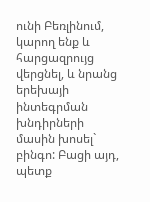ունի Բեռլինում, կարող ենք և հարցազրույց վերցնել, և նրանց երեխայի ինտեգրման խնդիրների մասին խոսել` բինգո: Բացի այդ, պետք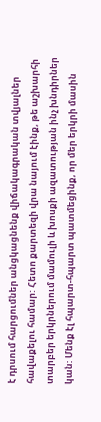է դրսում հարցումներ անցկացնենք վիճակագրական տվյալներ հավաքելու համար: Հետո քարտեզի վրա նայում էինք, թե աշխարհի տարբեր երկրներում մամուլի և խոսքի ազատության ինչ խնդիրներ կան: Մենք էլ հպարտ-հպարտ պատմեցինք, որ մեր երկրի մասին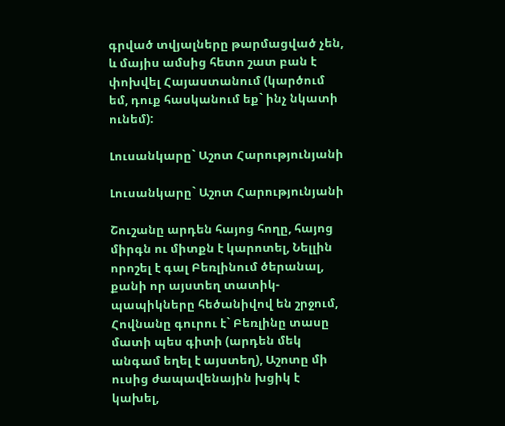գրված տվյալները թարմացված չեն, և մայիս ամսից հետո շատ բան է փոխվել Հայաստանում (կարծում եմ, դուք հասկանում եք` ինչ նկատի ունեմ):

Լուսանկարը` Աշոտ Հարությունյանի

Լուսանկարը` Աշոտ Հարությունյանի

Շուշանը արդեն հայոց հողը, հայոց միրգն ու միտքն է կարոտել, Նելլին որոշել է գալ Բեռլինում ծերանալ, քանի որ այստեղ տատիկ-պապիկները հեծանիվով են շրջում, Հովնանը գուրու է` Բեռլինը տասը մատի պես գիտի (արդեն մեկ անգամ եղել է այստեղ), Աշոտը մի ուսից ժապավենային խցիկ է կախել,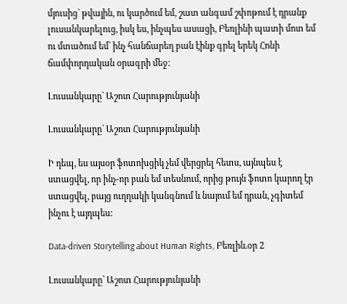մյուսից` թվային, ու կարծում եմ, շատ անգամ շփոթում է դրանք լուսանկարելուց, իսկ ես, ինչպես ասացի, Բեռլինի պատի մոտ եմ ու մտածում եմ` ինչ հանճարեղ բան էինք գրել երեկ Հոնի ճամփորդական օրագրի մեջ:

Լուսանկարը` Աշոտ Հարությունյանի

Լուսանկարը` Աշոտ Հարությունյանի

Ի դեպ, ես այսօր ֆոտոխցիկ չեմ վերցրել հետս, այնպես է ստացվել, որ ինչ-որ բան եմ տեսնում, որից թույն ֆոտո կարող էր ստացվել, բայց ուղղակի կանգնում և նայում եմ դրան, չգիտեմ ինչու է այդպես:

Data-driven Storytelling about Human Rights, Բեռլին.օր 2

Լուսանկարը՝ Աշոտ Հարությունյանի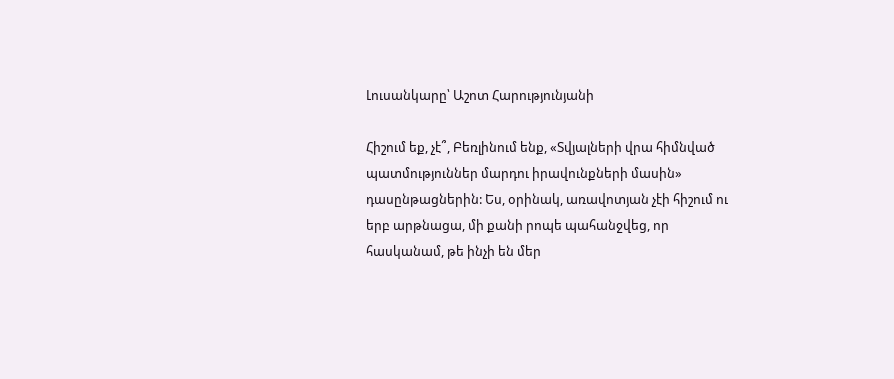Լուսանկարը՝ Աշոտ Հարությունյանի

Հիշում եք, չէ՞, Բեռլինում ենք, «Տվյալների վրա հիմնված պատմություններ մարդու իրավունքների մասին» դասընթացներին: Ես, օրինակ, առավոտյան չէի հիշում ու երբ արթնացա, մի քանի րոպե պահանջվեց, որ հասկանամ, թե ինչի են մեր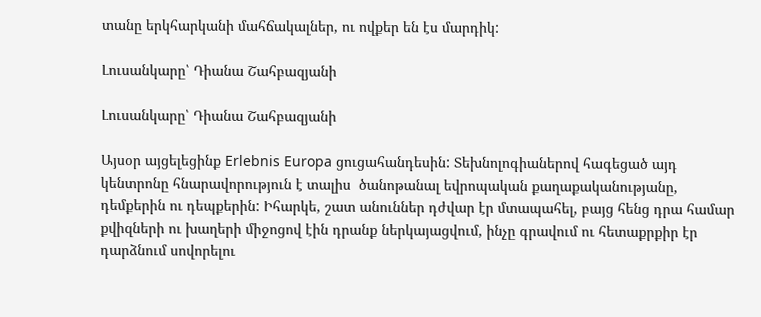տանը երկհարկանի մահճակալներ, ու ովքեր են էս մարդիկ:

Լուսանկարը՝ Դիանա Շահբազյանի

Լուսանկարը՝ Դիանա Շահբազյանի

Այսօր այցելեցինք Erlebnis Europa ցուցահանդեսին: Տեխնոլոգիաներով հագեցած այդ կենտրոնը հնարավորություն է տալիս  ծանոթանալ եվրոպական քաղաքականությանը, դեմքերին ու դեպքերին: Իհարկե, շատ անուններ դժվար էր մտապահել, բայց հենց դրա համար քվիզների ու խաղերի միջոցով էին դրանք ներկայացվում, ինչը գրավում ու հետաքրքիր էր դարձնում սովորելու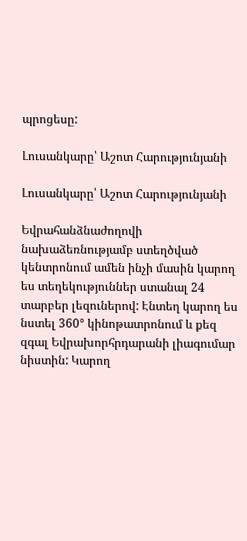պրոցեսը:

Լուսանկարը՝ Աշոտ Հարությունյանի

Լուսանկարը՝ Աշոտ Հարությունյանի

Եվրահանձնաժողովի նախաձեռնությամբ ստեղծված կենտրոնում ամեն ինչի մասին կարող ես տեղեկություններ ստանալ 24 տարբեր լեզուներով: Էնտեղ կարող ես նստել 360° կինոթատրոնում և քեզ զգալ Եվրախորհրդարանի լիագումար նիստին: Կարող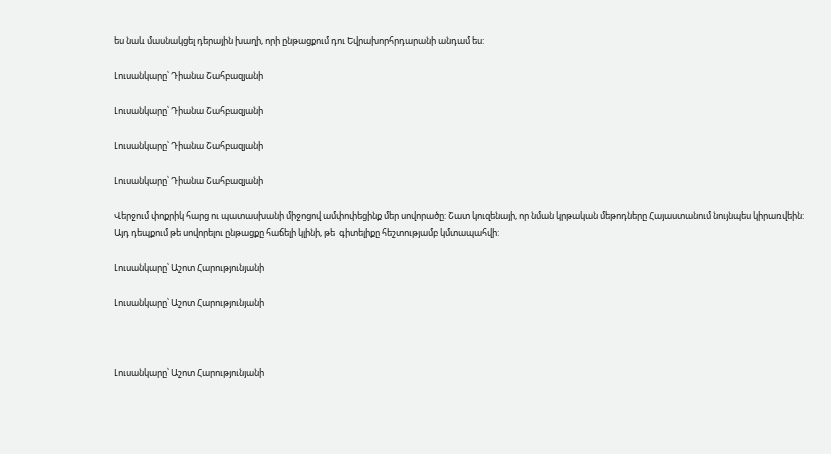ես նաև մասնակցել դերային խաղի, որի ընթացքում դու Եվրախորհրդարանի անդամ ես:

Լուսանկարը՝ Դիանա Շահբազյանի

Լուսանկարը՝ Դիանա Շահբազյանի

Լուսանկարը՝ Դիանա Շահբազյանի

Լուսանկարը՝ Դիանա Շահբազյանի

Վերջում փոքրիկ հարց ու պատասխանի միջոցով ամփոփեցինք մեր սովորածը: Շատ կուզենայի, որ նման կրթական մեթոդները Հայաստանում նույնպես կիրառվեին: Այդ դեպքում թե սովորելու ընթացքը հաճելի կլինի, թե  գիտելիքը հեշտությամբ կմտապահվի:

Լուսանկարը՝ Աշոտ Հարությունյանի

Լուսանկարը՝ Աշոտ Հարությունյանի



Լուսանկարը՝ Աշոտ Հարությունյանի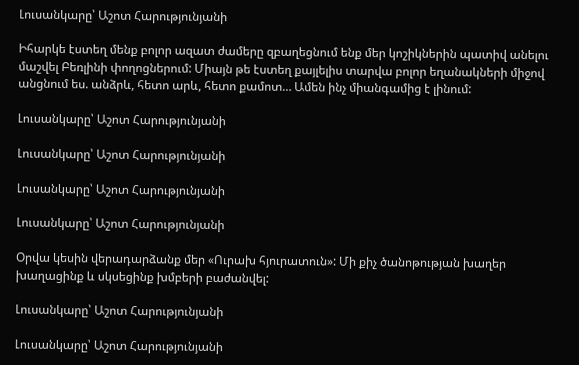Լուսանկարը՝ Աշոտ Հարությունյանի

Իհարկե էստեղ մենք բոլոր ազատ ժամերը զբաղեցնում ենք մեր կոշիկներին պատիվ անելու մաշվել Բեռլինի փողոցներում: Միայն թե էստեղ քայլելիս տարվա բոլոր եղանակների միջով անցնում ես. անձրև, հետո արև, հետո քամոտ… Ամեն ինչ միանգամից է լինում:

Լուսանկարը՝ Աշոտ Հարությունյանի

Լուսանկարը՝ Աշոտ Հարությունյանի

Լուսանկարը՝ Աշոտ Հարությունյանի

Լուսանկարը՝ Աշոտ Հարությունյանի

Օրվա կեսին վերադարձանք մեր «Ուրախ հյուրատուն»: Մի քիչ ծանոթության խաղեր խաղացինք և սկսեցինք խմբերի բաժանվել:

Լուսանկարը՝ Աշոտ Հարությունյանի

Լուսանկարը՝ Աշոտ Հարությունյանի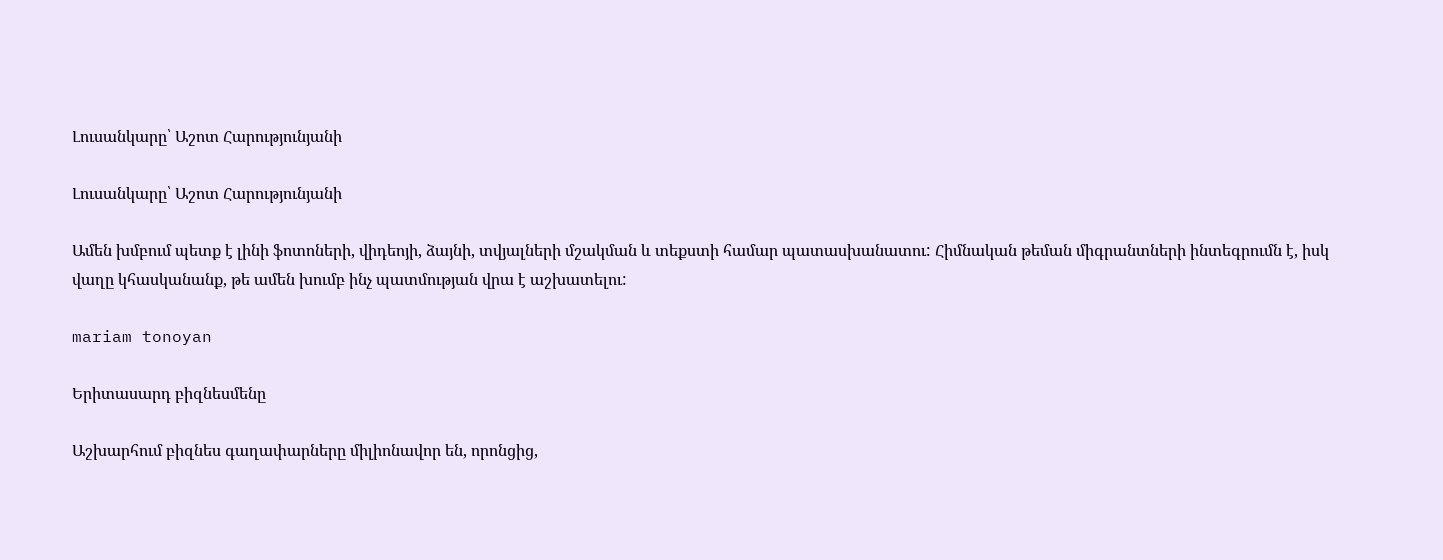Լուսանկարը՝ Աշոտ Հարությունյանի

Լուսանկարը՝ Աշոտ Հարությունյանի

Ամեն խմբում պետք է լինի ֆոտոների, վիդեոյի, ձայնի, տվյալների մշակման և տեքստի համար պատասխանատու: Հիմնական թեման միգրանտների ինտեգրումն է, իսկ վաղը կհասկանանք, թե ամեն խումբ ինչ պատմության վրա է աշխատելու:

mariam tonoyan

Երիտասարդ բիզնեսմենը

Աշխարհում բիզնես գաղափարները միլիոնավոր են, որոնցից,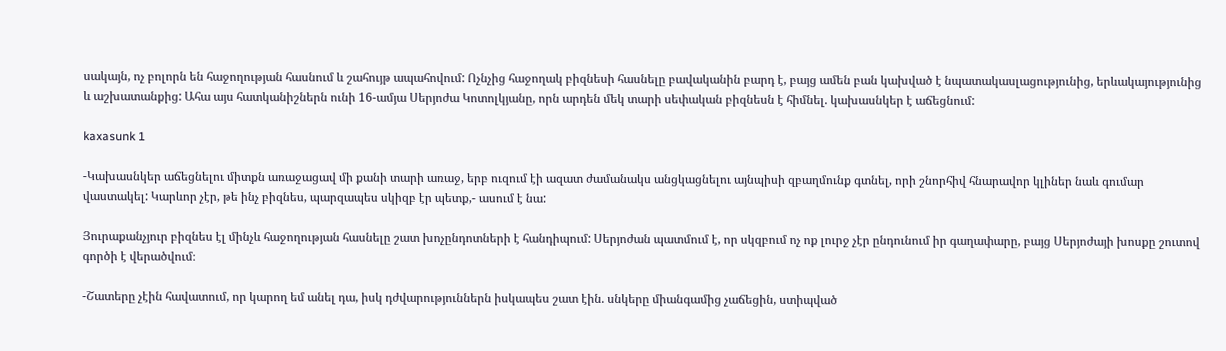սակայն, ոչ բոլորն են հաջողության հասնում և շահույթ ապահովում: Ոչնչից հաջողակ բիզնեսի հասնելը բավականին բարդ է, բայց ամեն բան կախված է նպատակասլացությունից, երևակայությունից և աշխատանքից: Ահա այս հատկանիշներն ունի 16-ամյա Սերյոժա Կոտոլկյանը, որն արդեն մեկ տարի սեփական բիզնեսն է հիմնել. կախասնկեր է աճեցնում:

kaxasunk 1

-Կախասնկեր աճեցնելու միտքն առաջացավ մի քանի տարի առաջ, երբ ուզում էի ազատ ժամանակս անցկացնելու այնպիսի զբաղմունք գտնել, որի շնորհիվ հնարավոր կլիներ նաև գումար վաստակել: Կարևոր չէր, թե ինչ բիզնես, պարզապես սկիզբ էր պետք,- ասում է նա:

Յուրաքանչյուր բիզնես էլ մինչև հաջողության հասնելը շատ խոչընդոտների է հանդիպում: Սերյոժան պատմում է, որ սկզբում ոչ ոք լուրջ չէր ընդունում իր գաղափարը, բայց Սերյոժայի խոսքը շուտով գործի է վերածվում։

-Շատերը չէին հավատում, որ կարող եմ անել դա, իսկ դժվարություններն իսկապես շատ էին. սնկերը միանգամից չաճեցին, ստիպված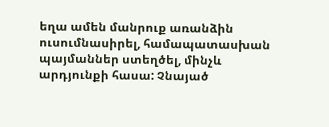եղա ամեն մանրուք առանձին ուսումնասիրել, համապատասխան պայմաններ ստեղծել, մինչև արդյունքի հասա: Չնայած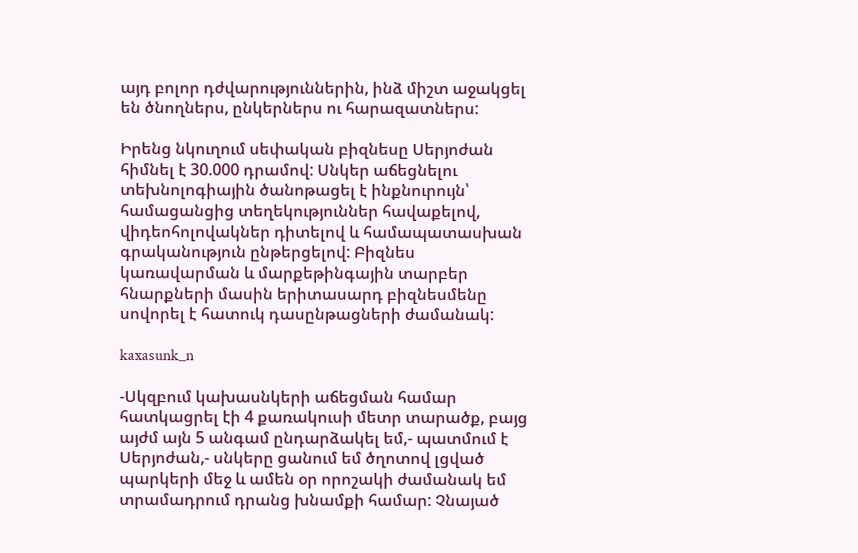այդ բոլոր դժվարություններին, ինձ միշտ աջակցել են ծնողներս, ընկերներս ու հարազատներս:

Իրենց նկուղում սեփական բիզնեսը Սերյոժան հիմնել է 30.000 դրամով: Սնկեր աճեցնելու տեխնոլոգիային ծանոթացել է ինքնուրույն՝ համացանցից տեղեկություններ հավաքելով, վիդեոհոլովակներ դիտելով և համապատասխան գրականություն ընթերցելով: Բիզնես կառավարման և մարքեթինգային տարբեր հնարքների մասին երիտասարդ բիզնեսմենը սովորել է հատուկ դասընթացների ժամանակ:

kaxasunk_n

-Սկզբում կախասնկերի աճեցման համար հատկացրել էի 4 քառակուսի մետր տարածք, բայց այժմ այն 5 անգամ ընդարձակել եմ,- պատմում է Սերյոժան,- սնկերը ցանում եմ ծղոտով լցված պարկերի մեջ և ամեն օր որոշակի ժամանակ եմ տրամադրում դրանց խնամքի համար: Չնայած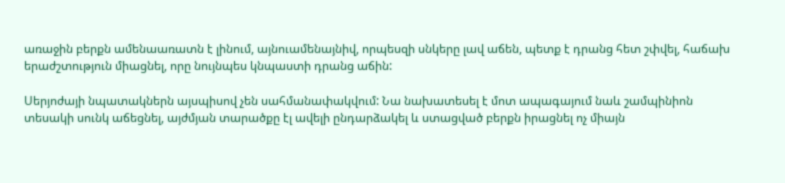առաջին բերքն ամենաառատն է լինում, այնուամենայնիվ, որպեսզի սնկերը լավ աճեն, պետք է դրանց հետ շփվել, հաճախ երաժշտություն միացնել, որը նույնպես կնպաստի դրանց աճին:

Սերյոժայի նպատակներն այսպիսով չեն սահմանափակվում: Նա նախատեսել է մոտ ապագայում նաև շամպինիոն տեսակի սունկ աճեցնել, այժմյան տարածքը էլ ավելի ընդարձակել և ստացված բերքն իրացնել ոչ միայն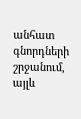անհատ գնորդների շրջանում, այլև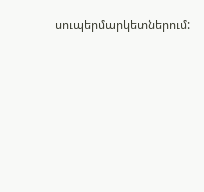սուպերմարկետներում: